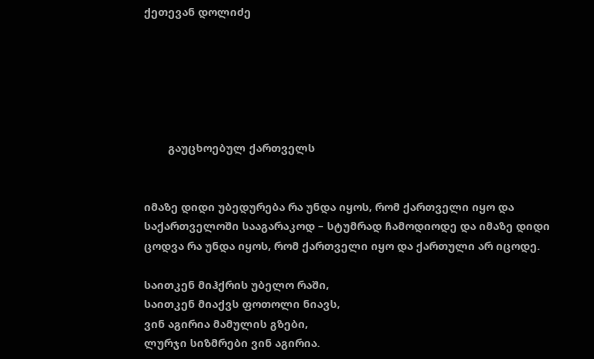ქეთევან დოლიძე






        გაუცხოებულ ქართველს


იმაზე დიდი უბედურება რა უნდა იყოს, რომ ქართველი იყო და საქართველოში სააგარაკოდ – სტუმრად ჩამოდიოდე და იმაზე დიდი ცოდვა რა უნდა იყოს, რომ ქართველი იყო და ქართული არ იცოდე.

საითკენ მიჰქრის უბელო რაში,
საითკენ მიაქვს ფოთოლი ნიავს,
ვინ აგირია მამულის გზები,
ლურჯი სიზმრები ვინ აგირია.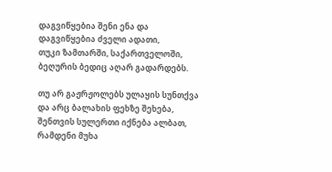დაგვიწყებია შენი ენა და
დაგვიწყებია ძველი ადათი,
თუკი ზამთარში, საქართველოში,
ბეღურის ბედიც აღარ გადარდებს.

თუ არ გაჟრჟოლებს ულაყის სუნთქვა
და არც ბალახის ფეხზე შეხება,
შენთვის სულერთი იქნება ალბათ,
რამდენი მუხა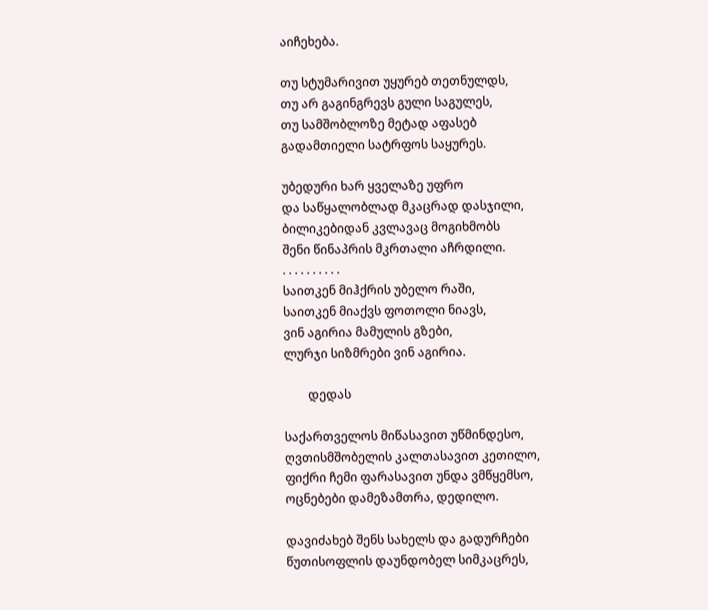აიჩეხება.

თუ სტუმარივით უყურებ თეთნულდს,
თუ არ გაგინგრევს გული საგულეს,
თუ სამშობლოზე მეტად აფასებ
გადამთიელი სატრფოს საყურეს.

უბედური ხარ ყველაზე უფრო
და საწყალობლად მკაცრად დასჯილი,
ბილიკებიდან კვლავაც მოგიხმობს
შენი წინაპრის მკრთალი აჩრდილი.
. . . . . . . . . .
საითკენ მიჰქრის უბელო რაში,
საითკენ მიაქვს ფოთოლი ნიავს,
ვინ აგირია მამულის გზები,
ლურჯი სიზმრები ვინ აგირია.

        დედას

საქართველოს მიწასავით უწმინდესო,
ღვთისმშობელის კალთასავით კეთილო,
ფიქრი ჩემი ფარასავით უნდა ვმწყემსო,
ოცნებები დამეზამთრა, დედილო.

დავიძახებ შენს სახელს და გადურჩები
წუთისოფლის დაუნდობელ სიმკაცრეს,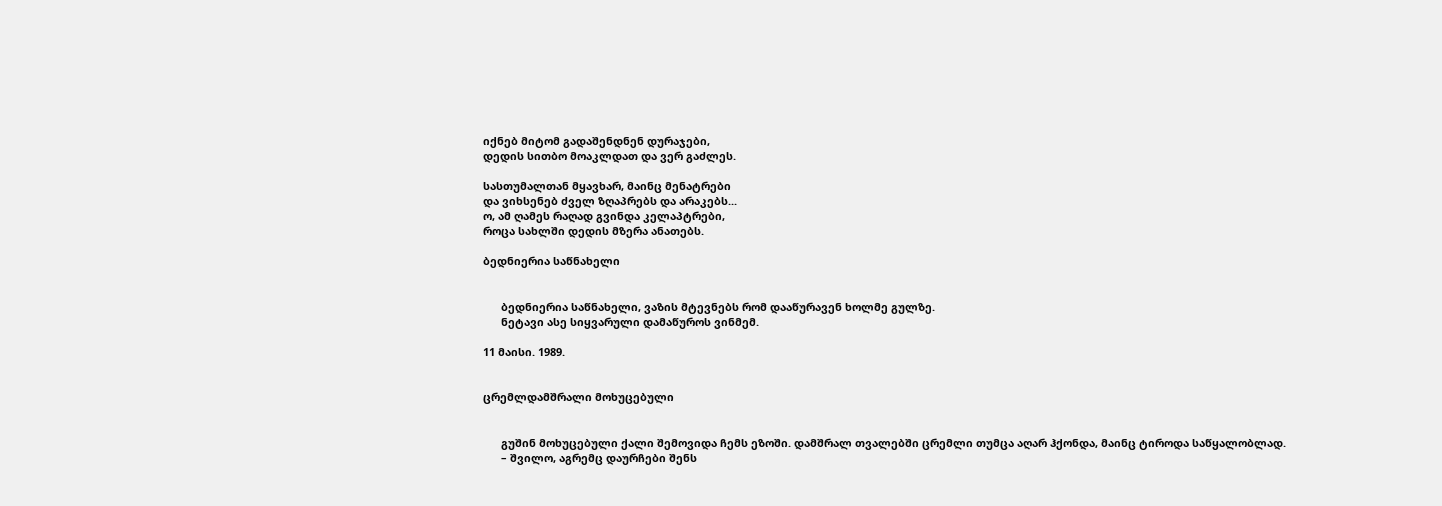იქნებ მიტომ გადაშენდნენ დურაჯები,
დედის სითბო მოაკლდათ და ვერ გაძლეს.

სასთუმალთან მყავხარ, მაინც მენატრები
და ვიხსენებ ძველ ზღაპრებს და არაკებს...
ო, ამ ღამეს რაღად გვინდა კელაპტრები,
როცა სახლში დედის მზერა ანათებს.

ბედნიერია საწნახელი


      ბედნიერია საწნახელი, ვაზის მტევნებს რომ დააწურავენ ხოლმე გულზე.
      ნეტავი ასე სიყვარული დამაწუროს ვინმემ.

11 მაისი. 1989.


ცრემლდამშრალი მოხუცებული


      გუშინ მოხუცებული ქალი შემოვიდა ჩემს ეზოში. დამშრალ თვალებში ცრემლი თუმცა აღარ ჰქონდა, მაინც ტიროდა საწყალობლად.
      – შვილო, აგრემც დაურჩები შენს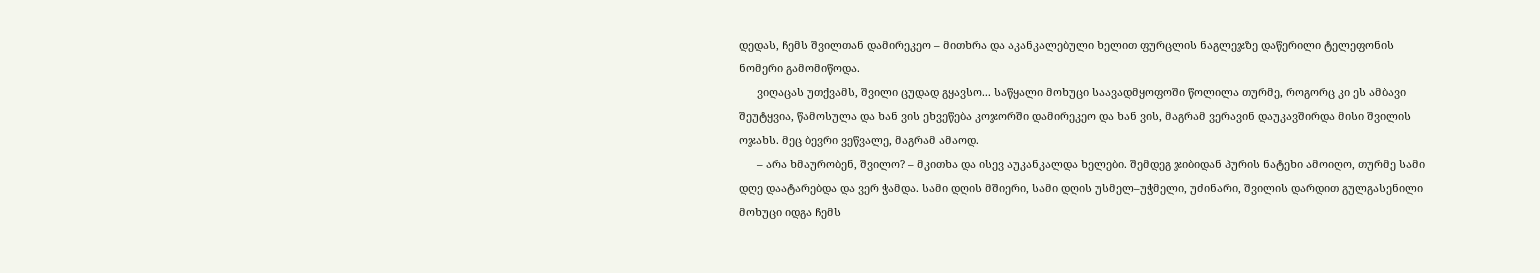დედას, ჩემს შვილთან დამირეკეო – მითხრა და აკანკალებული ხელით ფურცლის ნაგლეჯზე დაწერილი ტელეფონის ნომერი გამომიწოდა.
      ვიღაცას უთქვამს, შვილი ცუდად გყავსო... საწყალი მოხუცი საავადმყოფოში წოლილა თურმე, როგორც კი ეს ამბავი შეუტყვია, წამოსულა და ხან ვის ეხვეწება კოჯორში დამირეკეო და ხან ვის, მაგრამ ვერავინ დაუკავშირდა მისი შვილის ოჯახს. მეც ბევრი ვეწვალე, მაგრამ ამაოდ.
      – არა ხმაურობენ, შვილო? – მკითხა და ისევ აუკანკალდა ხელები. შემდეგ ჯიბიდან პურის ნატეხი ამოიღო, თურმე სამი დღე დაატარებდა და ვერ ჭამდა. სამი დღის მშიერი, სამი დღის უსმელ–უჭმელი, უძინარი, შვილის დარდით გულგასენილი მოხუცი იდგა ჩემს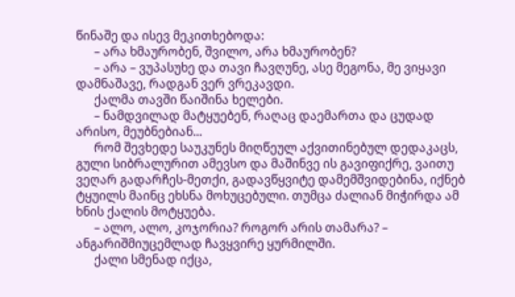წინაშე და ისევ მეკითხებოდა:
      – არა ხმაურობენ, შვილო, არა ხმაურობენ?
      – არა – ვუპასუხე და თავი ჩავღუნე, ასე მეგონა, მე ვიყავი დამნაშავე, რადგან ვერ ვრეკავდი.
      ქალმა თავში წაიშინა ხელები.
      – ნამდვილად მატყუებენ, რაღაც დაემართა და ცუდად არისო, მეუბნებიან...
      რომ შევხედე საუკუნეს მიღწეულ აქვითინებულ დედაკაცს, გული სიბრალურით ამევსო და მაშინვე ის გავიფიქრე, ვაითუ ვეღარ გადარჩეს-მეთქი, გადავწყვიტე დამემშვიდებინა, იქნებ ტყუილს მაინც ეხსნა მოხუცებული. თუმცა ძალიან მიჭირდა ამ ხნის ქალის მოტყუება.
      – ალო, ალო, კოჯორია? როგორ არის თამარა? – ანგარიშმიუცემლად ჩავყვირე ყურმილში.
      ქალი სმენად იქცა,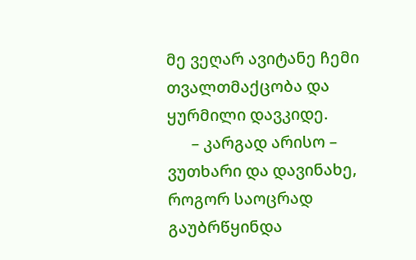მე ვეღარ ავიტანე ჩემი თვალთმაქცობა და ყურმილი დავკიდე.
      – კარგად არისო – ვუთხარი და დავინახე, როგორ საოცრად გაუბრწყინდა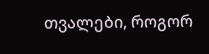თვალები, როგორ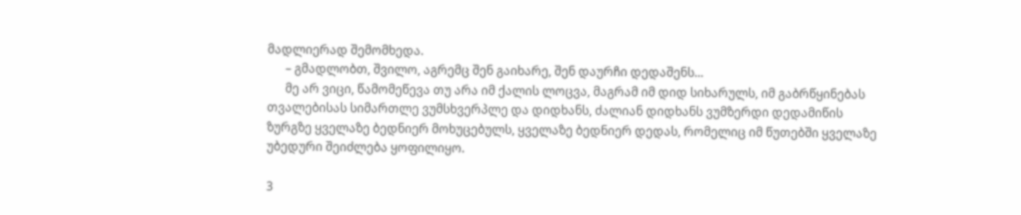მადლიერად შემომხედა.
      – გმადლობთ, შვილო, აგრემც შენ გაიხარე, შენ დაურჩი დედაშენს...
      მე არ ვიცი, წამომეწევა თუ არა იმ ქალის ლოცვა, მაგრამ იმ დიდ სიხარულს, იმ გაბრწყინებას თვალებისას სიმართლე ვუმსხვერპლე და დიდხანს, ძალიან დიდხანს ვუმზერდი დედამიწის ზურგზე ყველაზე ბედნიერ მოხუცებულს, ყველაზე ბედნიერ დედას, რომელიც იმ წუთებში ყველაზე უბედური შეიძლება ყოფილიყო.

3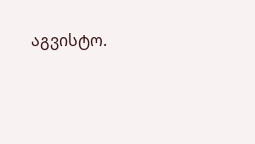აგვისტო.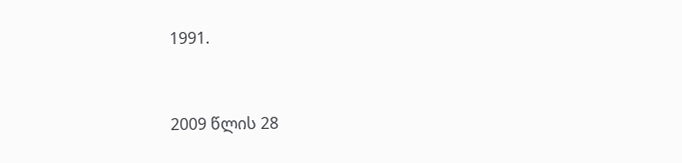1991.



2009 წლის 28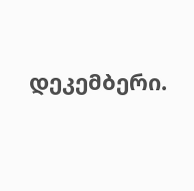დეკემბერი.